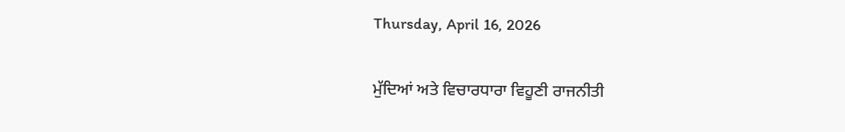Thursday, April 16, 2026

ਮੁੱਦਿਆਂ ਅਤੇ ਵਿਚਾਰਧਾਰਾ ਵਿਹੂਣੀ ਰਾਜਨੀਤੀ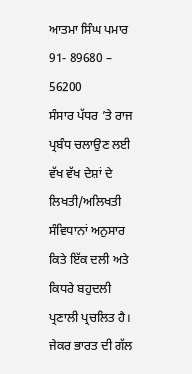ਆਤਮਾ ਸਿੰਘ ਪਮਾਰ
91- 89680 – 56200
ਸੰਸਾਰ ਪੱਧਰ ’ਤੇ ਰਾਜ ਪ੍ਰਬੰਧ ਚਲਾਉਣ ਲਈ ਵੱਖ ਵੱਖ ਦੇਸ਼ਾਂ ਦੇ ਲਿਖਤੀ/ਅਲਿਖਤੀ ਸੰਵਿਧਾਨਾਂ ਅਨੁਸਾਰ ਕਿਤੇ ਇੱਕ ਦਲੀ ਅਤੇ ਕਿਧਰੇ ਬਹੁਦਲੀ ਪ੍ਰਣਾਲੀ ਪ੍ਰਚਲਿਤ ਹੈ। ਜੇਕਰ ਭਾਰਤ ਦੀ ਗੱਲ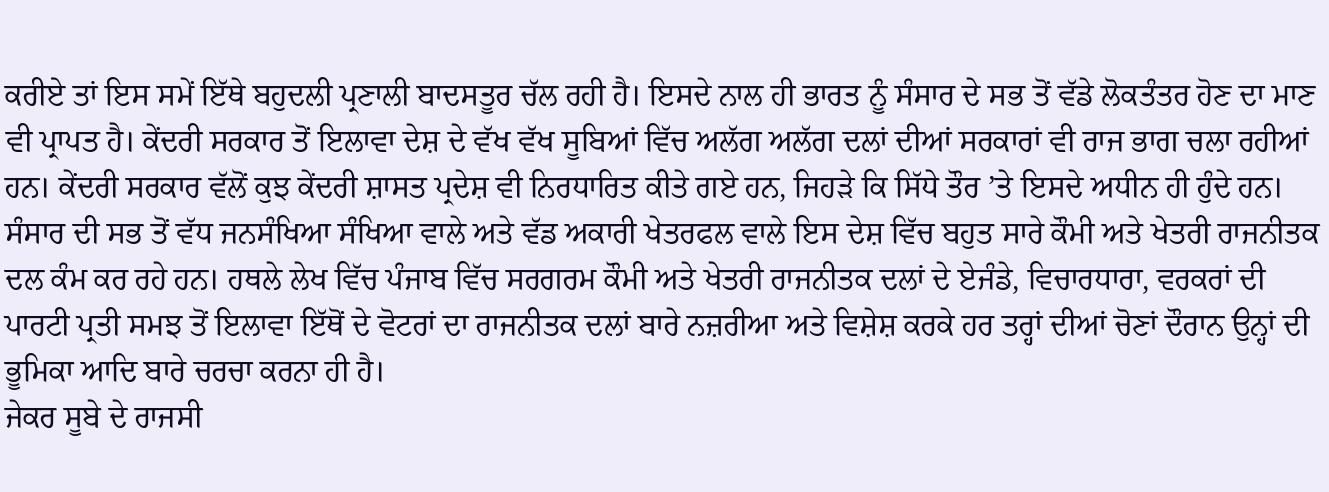ਕਰੀਏ ਤਾਂ ਇਸ ਸਮੇਂ ਇੱਥੇ ਬਹੁਦਲੀ ਪ੍ਰਣਾਲੀ ਬਾਦਸਤੂਰ ਚੱਲ ਰਹੀ ਹੈ। ਇਸਦੇ ਨਾਲ ਹੀ ਭਾਰਤ ਨੂੰ ਸੰਸਾਰ ਦੇ ਸਭ ਤੋਂ ਵੱਡੇ ਲੋਕਤੰਤਰ ਹੋਣ ਦਾ ਮਾਣ ਵੀ ਪ੍ਰਾਪਤ ਹੈ। ਕੇਂਦਰੀ ਸਰਕਾਰ ਤੋਂ ਇਲਾਵਾ ਦੇਸ਼ ਦੇ ਵੱਖ ਵੱਖ ਸੂਬਿਆਂ ਵਿੱਚ ਅਲੱਗ ਅਲੱਗ ਦਲਾਂ ਦੀਆਂ ਸਰਕਾਰਾਂ ਵੀ ਰਾਜ ਭਾਗ ਚਲਾ ਰਹੀਆਂ ਹਨ। ਕੇਂਦਰੀ ਸਰਕਾਰ ਵੱਲੋਂ ਕੁਝ ਕੇਂਦਰੀ ਸ਼ਾਸਤ ਪ੍ਰਦੇਸ਼ ਵੀ ਨਿਰਧਾਰਿਤ ਕੀਤੇ ਗਏ ਹਨ, ਜਿਹੜੇ ਕਿ ਸਿੱਧੇ ਤੌਰ ’ਤੇ ਇਸਦੇ ਅਧੀਨ ਹੀ ਹੁੰਦੇ ਹਨ। ਸੰਸਾਰ ਦੀ ਸਭ ਤੋਂ ਵੱਧ ਜਨਸੰਖਿਆ ਸੰਖਿਆ ਵਾਲੇ ਅਤੇ ਵੱਡ ਅਕਾਰੀ ਖੇਤਰਫਲ ਵਾਲੇ ਇਸ ਦੇਸ਼ ਵਿੱਚ ਬਹੁਤ ਸਾਰੇ ਕੌਮੀ ਅਤੇ ਖੇਤਰੀ ਰਾਜਨੀਤਕ ਦਲ ਕੰਮ ਕਰ ਰਹੇ ਹਨ। ਹਥਲੇ ਲੇਖ ਵਿੱਚ ਪੰਜਾਬ ਵਿੱਚ ਸਰਗਰਮ ਕੌਮੀ ਅਤੇ ਖੇਤਰੀ ਰਾਜਨੀਤਕ ਦਲਾਂ ਦੇ ਏਜੰਡੇ, ਵਿਚਾਰਧਾਰਾ, ਵਰਕਰਾਂ ਦੀ ਪਾਰਟੀ ਪ੍ਰਤੀ ਸਮਝ ਤੋਂ ਇਲਾਵਾ ਇੱਥੋਂ ਦੇ ਵੋਟਰਾਂ ਦਾ ਰਾਜਨੀਤਕ ਦਲਾਂ ਬਾਰੇ ਨਜ਼ਰੀਆ ਅਤੇ ਵਿਸ਼ੇਸ਼ ਕਰਕੇ ਹਰ ਤਰ੍ਹਾਂ ਦੀਆਂ ਚੋਣਾਂ ਦੌਰਾਨ ਉਨ੍ਹਾਂ ਦੀ ਭੂਮਿਕਾ ਆਦਿ ਬਾਰੇ ਚਰਚਾ ਕਰਨਾ ਹੀ ਹੈ।
ਜੇਕਰ ਸੂਬੇ ਦੇ ਰਾਜਸੀ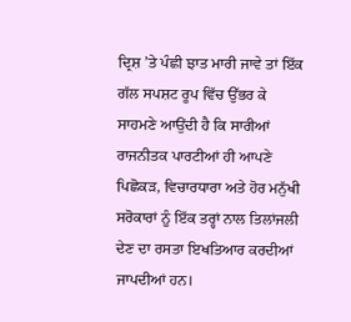ਦ੍ਰਿਸ਼ ’ਤੇ ਪੰਛੀ ਝਾਤ ਮਾਰੀ ਜਾਵੇ ਤਾਂ ਇੱਕ ਗੱਲ ਸਪਸ਼ਟ ਰੂਪ ਵਿੱਚ ਉੱਭਰ ਕੇ ਸਾਹਮਣੇ ਆਉਂਦੀ ਹੈ ਕਿ ਸਾਰੀਆਂ ਰਾਜਨੀਤਕ ਪਾਰਟੀਆਂ ਹੀ ਆਪਣੇ ਪਿਛੋਕੜ, ਵਿਚਾਰਧਾਰਾ ਅਤੇ ਹੋਰ ਮਨੁੱਖੀ ਸਰੋਕਾਰਾਂ ਨੂੰ ਇੱਕ ਤਰ੍ਹਾਂ ਨਾਲ ਤਿਲਾਂਜਲੀ ਦੇਣ ਦਾ ਰਸਤਾ ਇਖਤਿਆਰ ਕਰਦੀਆਂ ਜਾਪਦੀਆਂ ਹਨ।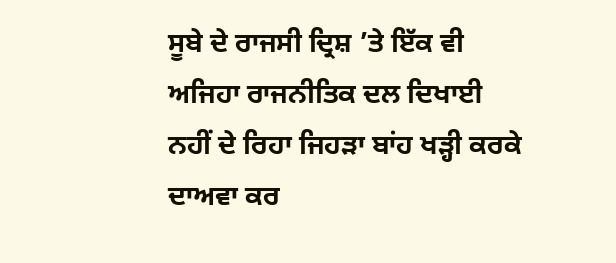ਸੂਬੇ ਦੇ ਰਾਜਸੀ ਦ੍ਰਿਸ਼ ’ਤੇ ਇੱਕ ਵੀ ਅਜਿਹਾ ਰਾਜਨੀਤਿਕ ਦਲ ਦਿਖਾਈ ਨਹੀਂ ਦੇ ਰਿਹਾ ਜਿਹੜਾ ਬਾਂਹ ਖੜ੍ਹੀ ਕਰਕੇ ਦਾਅਵਾ ਕਰ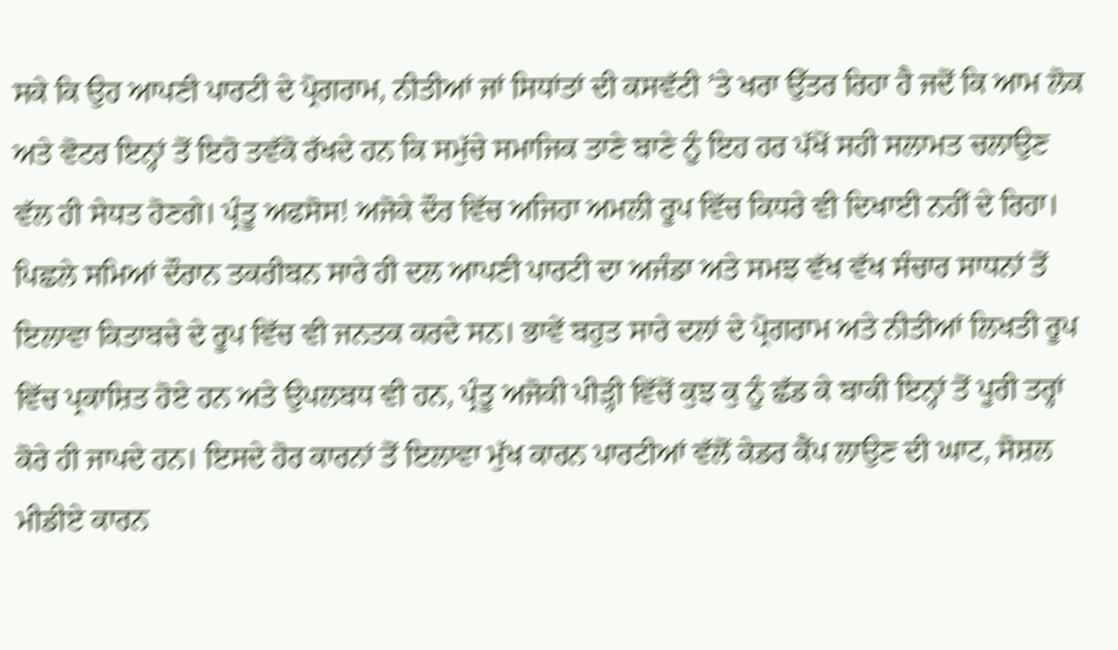ਸਕੇ ਕਿ ਉਹ ਆਪਣੀ ਪਾਰਟੀ ਦੇ ਪ੍ਰੋਗਰਾਮ, ਨੀਤੀਆਂ ਜਾਂ ਸਿਧਾਂਤਾਂ ਦੀ ਕਸਵੱਟੀ ’ਤੇ ਖਰਾ ਉੱਤਰ ਰਿਹਾ ਹੈ ਜਦੋਂ ਕਿ ਆਮ ਲੋਕ ਅਤੇ ਵੋਟਰ ਇਨ੍ਹਾਂ ਤੋਂ ਇਹੋ ਤਵੱਕੋ ਰੱਖਦੇ ਹਨ ਕਿ ਸਮੁੱਚੇ ਸਮਾਜਿਕ ਤਾਣੇ ਬਾਣੇ ਨੂੰ ਇਹ ਹਰ ਪੱਖੋਂ ਸਹੀ ਸਲਾਮਤ ਚਲਾਉਣ ਵੱਲ ਹੀ ਸੇਧਤ ਹੋਣਗੇ। ਪ੍ਰੰਤੂ ਅਫਸੋਸ! ਅਜੋਕੇ ਦੌਰ ਵਿੱਚ ਅਜਿਹਾ ਅਮਲੀ ਰੂਪ ਵਿੱਚ ਕਿਧਰੇ ਵੀ ਦਿਖਾਈ ਨਹੀਂ ਦੇ ਰਿਹਾ। ਪਿਛਲੇ ਸਮਿਆਂ ਦੌਰਾਨ ਤਕਰੀਬਨ ਸਾਰੇ ਹੀ ਦਲ ਆਪਣੀ ਪਾਰਟੀ ਦਾ ਅਜੰਡਾ ਅਤੇ ਸਮਝ ਵੱਖ ਵੱਖ ਸੰਚਾਰ ਸਾਧਨਾਂ ਤੋਂ ਇਲਾਵਾ ਕਿਤਾਬਚੇ ਦੇ ਰੂਪ ਵਿੱਚ ਵੀ ਜਨਤਕ ਕਰਦੇ ਸਨ। ਭਾਵੇਂ ਬਹੁਤ ਸਾਰੇ ਦਲਾਂ ਦੇ ਪ੍ਰੋਗਰਾਮ ਅਤੇ ਨੀਤੀਆਂ ਲਿਖਤੀ ਰੂਪ ਵਿੱਚ ਪ੍ਰਕਾਸ਼ਿਤ ਹੋਏ ਹਨ ਅਤੇ ਉਪਲਬਧ ਵੀ ਹਨ, ਪ੍ਰੰਤੂ ਅਜੋਕੀ ਪੀੜ੍ਹੀ ਵਿੱਚੋਂ ਕੁਝ ਕੁ ਨੂੰ ਛੱਡ ਕੇ ਬਾਕੀ ਇਨ੍ਹਾਂ ਤੋਂ ਪੂਰੀ ਤਰ੍ਹਾਂ ਕੋਰੇ ਹੀ ਜਾਪਦੇ ਹਨ। ਇਸਦੇ ਹੋਰ ਕਾਰਨਾਂ ਤੋਂ ਇਲਾਵਾ ਮੁੱਖ ਕਾਰਨ ਪਾਰਟੀਆਂ ਵੱਲੋਂ ਕੇਡਰ ਕੈਂਪ ਲਾਉਣ ਦੀ ਘਾਟ, ਸੋਸ਼ਲ ਮੀਡੀਏ ਕਾਰਨ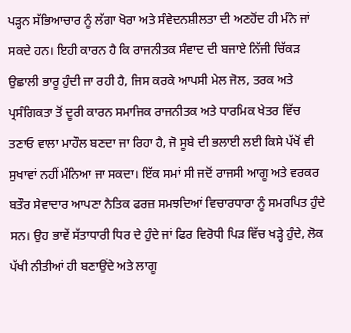ਪੜ੍ਹਨ ਸੱਭਿਆਚਾਰ ਨੂੰ ਲੱਗਾ ਖੋਰਾ ਅਤੇ ਸੰਵੇਦਨਸ਼ੀਲਤਾ ਦੀ ਅਣਹੋਂਦ ਹੀ ਮੰਨੇ ਜਾਂ ਸਕਦੇ ਹਨ। ਇਹੀ ਕਾਰਨ ਹੈ ਕਿ ਰਾਜਨੀਤਕ ਸੰਵਾਦ ਦੀ ਬਜਾਏ ਨਿੱਜੀ ਚਿੱਕੜ ਉਛਾਲੀ ਭਾਰੂ ਹੁੰਦੀ ਜਾ ਰਹੀ ਹੈ, ਜਿਸ ਕਰਕੇ ਆਪਸੀ ਮੇਲ ਜੋਲ, ਤਰਕ ਅਤੇ ਪ੍ਰਸੰਗਿਕਤਾ ਤੋਂ ਦੂਰੀ ਕਾਰਨ ਸਮਾਜਿਕ ਰਾਜਨੀਤਕ ਅਤੇ ਧਾਰਮਿਕ ਖੇਤਰ ਵਿੱਚ ਤਣਾਓ ਵਾਲਾ ਮਾਹੌਲ ਬਣਦਾ ਜਾ ਰਿਹਾ ਹੈ, ਜੋ ਸੂਬੇ ਦੀ ਭਲਾਈ ਲਈ ਕਿਸੇ ਪੱਖੋਂ ਵੀ ਸੁਖਾਵਾਂ ਨਹੀਂ ਮੰਨਿਆ ਜਾ ਸਕਦਾ। ਇੱਕ ਸਮਾਂ ਸੀ ਜਦੋਂ ਰਾਜਸੀ ਆਗੂ ਅਤੇ ਵਰਕਰ ਬਤੌਰ ਸੇਵਾਦਾਰ ਆਪਣਾ ਨੈਤਿਕ ਫਰਜ਼ ਸਮਝਦਿਆਂ ਵਿਚਾਰਧਾਰਾ ਨੂੰ ਸਮਰਪਿਤ ਹੁੰਦੇ ਸਨ। ਉਹ ਭਾਵੇਂ ਸੱਤਾਧਾਰੀ ਧਿਰ ਦੇ ਹੁੰਦੇ ਜਾਂ ਫਿਰ ਵਿਰੋਧੀ ਪਿੜ ਵਿੱਚ ਖੜ੍ਹੇ ਹੁੰਦੇ, ਲੋਕ ਪੱਖੀ ਨੀਤੀਆਂ ਹੀ ਬਣਾਉਂਦੇ ਅਤੇ ਲਾਗੂ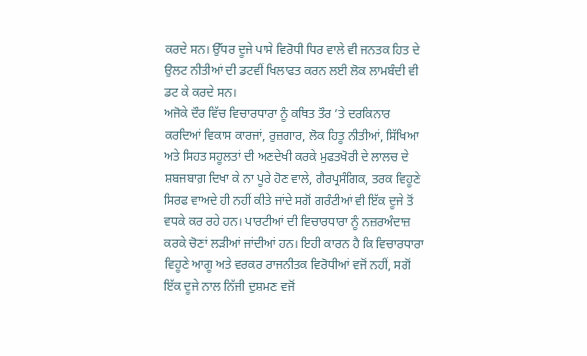ਕਰਦੇ ਸਨ। ਉੱਧਰ ਦੂਜੇ ਪਾਸੇ ਵਿਰੋਧੀ ਧਿਰ ਵਾਲੇ ਵੀ ਜਨਤਕ ਹਿਤ ਦੇ ਉਲਟ ਨੀਤੀਆਂ ਦੀ ਡਟਵੀਂ ਖਿਲਾਫਤ ਕਰਨ ਲਈ ਲੋਕ ਲਾਮਬੰਦੀ ਵੀ ਡਟ ਕੇ ਕਰਦੇ ਸਨ।
ਅਜੋਕੇ ਦੌਰ ਵਿੱਚ ਵਿਚਾਰਧਾਰਾ ਨੂੰ ਕਥਿਤ ਤੌਰ ’ਤੇ ਦਰਕਿਨਾਰ ਕਰਦਿਆਂ ਵਿਕਾਸ ਕਾਰਜਾਂ, ਰੁਜ਼ਗਾਰ, ਲੋਕ ਹਿਤੂ ਨੀਤੀਆਂ, ਸਿੱਖਿਆ ਅਤੇ ਸਿਹਤ ਸਹੂਲਤਾਂ ਦੀ ਅਣਦੇਖੀ ਕਰਕੇ ਮੁਫਤਖੋਰੀ ਦੇ ਲਾਲਚ ਦੇ ਸ਼ਬਜਬਾਗ਼ ਦਿਖਾ ਕੇ ਨਾ ਪੂਰੇ ਹੋਣ ਵਾਲੇ, ਗੈਰਪ੍ਰਸੰਗਿਕ, ਤਰਕ ਵਿਹੂਣੇ ਸਿਰਫ ਵਾਅਦੇ ਹੀ ਨਹੀਂ ਕੀਤੇ ਜਾਂਦੇ ਸਗੋਂ ਗਰੰਟੀਆਂ ਵੀ ਇੱਕ ਦੂਜੇ ਤੋਂ ਵਧਕੇ ਕਰ ਰਹੇ ਹਨ। ਪਾਰਟੀਆਂ ਦੀ ਵਿਚਾਰਧਾਰਾ ਨੂੰ ਨਜ਼ਰਅੰਦਾਜ਼ ਕਰਕੇ ਚੋਣਾਂ ਲੜੀਆਂ ਜਾਂਦੀਆਂ ਹਨ। ਇਹੀ ਕਾਰਨ ਹੈ ਕਿ ਵਿਚਾਰਧਾਰਾ ਵਿਹੂਣੇ ਆਗੂ ਅਤੇ ਵਰਕਰ ਰਾਜਨੀਤਕ ਵਿਰੋਧੀਆਂ ਵਜੋਂ ਨਹੀਂ, ਸਗੋਂ ਇੱਕ ਦੂਜੇ ਨਾਲ ਨਿੱਜੀ ਦੁਸ਼ਮਣ ਵਜੋਂ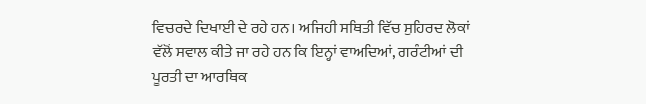ਵਿਚਰਦੇ ਦਿਖਾਈ ਦੇ ਰਹੇ ਹਨ। ਅਜਿਹੀ ਸਥਿਤੀ ਵਿੱਚ ਸੁਹਿਰਦ ਲੋਕਾਂ ਵੱਲੋਂ ਸਵਾਲ ਕੀਤੇ ਜਾ ਰਹੇ ਹਨ ਕਿ ਇਨ੍ਹਾਂ ਵਾਅਦਿਆਂ, ਗਰੰਟੀਆਂ ਦੀ ਪੂਰਤੀ ਦਾ ਆਰਥਿਕ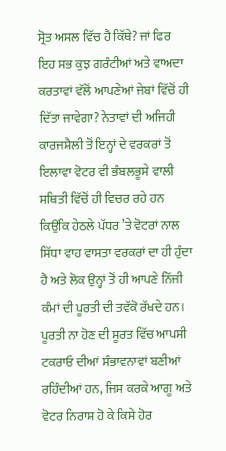ਸ੍ਰੋਤ ਅਸਲ ਵਿੱਚ ਹੈ ਕਿੱਥੇ? ਜਾਂ ਫਿਰ ਇਹ ਸਭ ਕੁਝ ਗਰੰਟੀਆਂ ਅਤੇ ਵਾਅਦਾ ਕਰਤਾਵਾਂ ਵੱਲੋਂ ਆਪਣੇਆਂ ਜੇਬਾਂ ਵਿੱਚੋਂ ਹੀ ਦਿੱਤਾ ਜਾਵੇਗਾ? ਨੇਤਾਵਾਂ ਦੀ ਅਜਿਹੀ ਕਾਰਜਸ਼ੈਲੀ ਤੋਂ ਇਨ੍ਹਾਂ ਦੇ ਵਰਕਰਾਂ ਤੋਂ ਇਲਾਵਾ ਵੋਟਰ ਵੀ ਭੰਬਲਭੂਸੇ ਵਾਲੀ ਸਥਿਤੀ ਵਿੱਚੋਂ ਹੀ ਵਿਚਰ ਰਹੇ ਹਨ ਕਿਉਂਕਿ ਹੇਠਲੇ ਪੱਧਰ ’ਤੇ ਵੋਟਰਾਂ ਨਾਲ ਸਿੱਧਾ ਵਾਹ ਵਾਸਤਾ ਵਰਕਰਾਂ ਦਾ ਹੀ ਹੁੰਦਾ ਹੈ ਅਤੇ ਲੋਕ ਉਨ੍ਹਾਂ ਤੋਂ ਹੀ ਆਪਣੇ ਨਿੱਜੀ ਕੰਮਾਂ ਦੀ ਪੂਰਤੀ ਦੀ ਤਵੱਕੋ ਰੱਖਦੇ ਹਨ। ਪੂਰਤੀ ਨਾ ਹੋਣ ਦੀ ਸੂਰਤ ਵਿੱਚ ਆਪਸੀ ਟਕਰਾਓ ਦੀਆਂ ਸੰਭਾਵਨਾਵਾਂ ਬਣੀਆਂ ਰਹਿੰਦੀਆਂ ਹਨ, ਜਿਸ ਕਰਕੇ ਆਗੂ ਅਤੇ ਵੋਟਰ ਨਿਰਾਸ਼ ਹੋ ਕੇ ਕਿਸੇ ਹੋਰ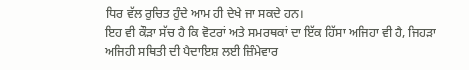ਧਿਰ ਵੱਲ ਰੁਚਿਤ ਹੁੰਦੇ ਆਮ ਹੀ ਦੇਖੇ ਜਾ ਸਕਦੇ ਹਨ।
ਇਹ ਵੀ ਕੌੜਾ ਸੱਚ ਹੈ ਕਿ ਵੋਟਰਾਂ ਅਤੇ ਸਮਰਥਕਾਂ ਦਾ ਇੱਕ ਹਿੱਸਾ ਅਜਿਹਾ ਵੀ ਹੈ, ਜਿਹੜਾ ਅਜਿਹੀ ਸਥਿਤੀ ਦੀ ਪੈਦਾਇਸ਼ ਲਈ ਜ਼ਿੰਮੇਵਾਰ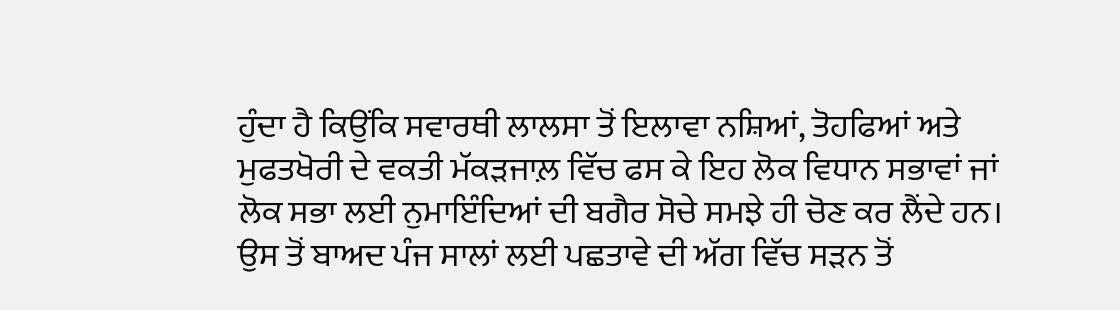ਹੁੰਦਾ ਹੈ ਕਿਉਂਕਿ ਸਵਾਰਥੀ ਲਾਲਸਾ ਤੋਂ ਇਲਾਵਾ ਨਸ਼ਿਆਂ, ਤੋਹਫਿਆਂ ਅਤੇ ਮੁਫਤਖੋਰੀ ਦੇ ਵਕਤੀ ਮੱਕੜਜਾਲ਼ ਵਿੱਚ ਫਸ ਕੇ ਇਹ ਲੋਕ ਵਿਧਾਨ ਸਭਾਵਾਂ ਜਾਂ ਲੋਕ ਸਭਾ ਲਈ ਨੁਮਾਇੰਦਿਆਂ ਦੀ ਬਗੈਰ ਸੋਚੇ ਸਮਝੇ ਹੀ ਚੋਣ ਕਰ ਲੈਂਦੇ ਹਨ। ਉਸ ਤੋਂ ਬਾਅਦ ਪੰਜ ਸਾਲਾਂ ਲਈ ਪਛਤਾਵੇ ਦੀ ਅੱਗ ਵਿੱਚ ਸੜਨ ਤੋਂ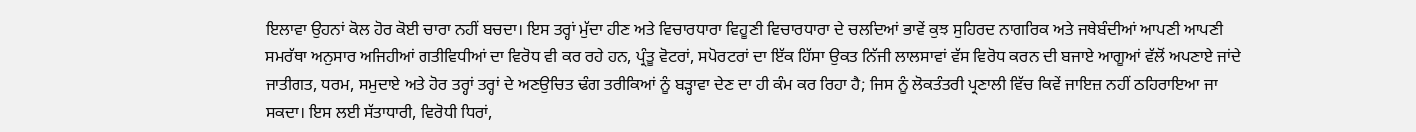ਇਲਾਵਾ ਉਹਨਾਂ ਕੋਲ ਹੋਰ ਕੋਈ ਚਾਰਾ ਨਹੀਂ ਬਚਦਾ। ਇਸ ਤਰ੍ਹਾਂ ਮੁੱਦਾ ਹੀਣ ਅਤੇ ਵਿਚਾਰਧਾਰਾ ਵਿਹੂਣੀ ਵਿਚਾਰਧਾਰਾ ਦੇ ਚਲਦਿਆਂ ਭਾਵੇਂ ਕੁਝ ਸੁਹਿਰਦ ਨਾਗਰਿਕ ਅਤੇ ਜਥੇਬੰਦੀਆਂ ਆਪਣੀ ਆਪਣੀ ਸਮਰੱਥਾ ਅਨੁਸਾਰ ਅਜਿਹੀਆਂ ਗਤੀਵਿਧੀਆਂ ਦਾ ਵਿਰੋਧ ਵੀ ਕਰ ਰਹੇ ਹਨ, ਪ੍ਰੰਤੂ ਵੋਟਰਾਂ, ਸਪੋਰਟਰਾਂ ਦਾ ਇੱਕ ਹਿੱਸਾ ਉਕਤ ਨਿੱਜੀ ਲਾਲਸਾਵਾਂ ਵੱਸ ਵਿਰੋਧ ਕਰਨ ਦੀ ਬਜਾਏ ਆਗੂਆਂ ਵੱਲੋਂ ਅਪਣਾਏ ਜਾਂਦੇ ਜਾਤੀਗਤ, ਧਰਮ, ਸਮੁਦਾਏ ਅਤੇ ਹੋਰ ਤਰ੍ਹਾਂ ਤਰ੍ਹਾਂ ਦੇ ਅਣਉਚਿਤ ਢੰਗ ਤਰੀਕਿਆਂ ਨੂੰ ਬੜ੍ਹਾਵਾ ਦੇਣ ਦਾ ਹੀ ਕੰਮ ਕਰ ਰਿਹਾ ਹੈ; ਜਿਸ ਨੂੰ ਲੋਕਤੰਤਰੀ ਪ੍ਰਣਾਲੀ ਵਿੱਚ ਕਿਵੇਂ ਜਾਇਜ਼ ਨਹੀਂ ਠਹਿਰਾਇਆ ਜਾ ਸਕਦਾ। ਇਸ ਲਈ ਸੱਤਾਧਾਰੀ, ਵਿਰੋਧੀ ਧਿਰਾਂ,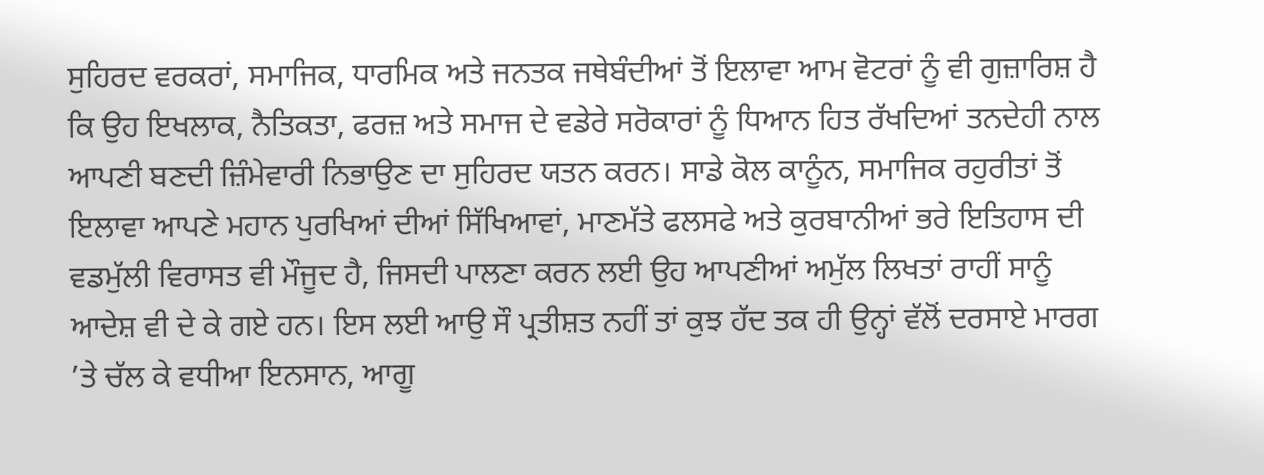ਸੁਹਿਰਦ ਵਰਕਰਾਂ, ਸਮਾਜਿਕ, ਧਾਰਮਿਕ ਅਤੇ ਜਨਤਕ ਜਥੇਬੰਦੀਆਂ ਤੋਂ ਇਲਾਵਾ ਆਮ ਵੋਟਰਾਂ ਨੂੰ ਵੀ ਗੁਜ਼ਾਰਿਸ਼ ਹੈ ਕਿ ਉਹ ਇਖਲਾਕ, ਨੈਤਿਕਤਾ, ਫਰਜ਼ ਅਤੇ ਸਮਾਜ ਦੇ ਵਡੇਰੇ ਸਰੋਕਾਰਾਂ ਨੂੰ ਧਿਆਨ ਹਿਤ ਰੱਖਦਿਆਂ ਤਨਦੇਹੀ ਨਾਲ ਆਪਣੀ ਬਣਦੀ ਜ਼ਿੰਮੇਵਾਰੀ ਨਿਭਾਉਣ ਦਾ ਸੁਹਿਰਦ ਯਤਨ ਕਰਨ। ਸਾਡੇ ਕੋਲ ਕਾਨੂੰਨ, ਸਮਾਜਿਕ ਰਹੁਰੀਤਾਂ ਤੋਂ ਇਲਾਵਾ ਆਪਣੇ ਮਹਾਨ ਪੁਰਖਿਆਂ ਦੀਆਂ ਸਿੱਖਿਆਵਾਂ, ਮਾਣਮੱਤੇ ਫਲਸਫੇ ਅਤੇ ਕੁਰਬਾਨੀਆਂ ਭਰੇ ਇਤਿਹਾਸ ਦੀ ਵਡਮੁੱਲੀ ਵਿਰਾਸਤ ਵੀ ਮੌਜੂਦ ਹੈ, ਜਿਸਦੀ ਪਾਲਣਾ ਕਰਨ ਲਈ ਉਹ ਆਪਣੀਆਂ ਅਮੁੱਲ ਲਿਖਤਾਂ ਰਾਹੀਂ ਸਾਨੂੰ ਆਦੇਸ਼ ਵੀ ਦੇ ਕੇ ਗਏ ਹਨ। ਇਸ ਲਈ ਆਉ ਸੌ ਪ੍ਰਤੀਸ਼ਤ ਨਹੀਂ ਤਾਂ ਕੁਝ ਹੱਦ ਤਕ ਹੀ ਉਨ੍ਹਾਂ ਵੱਲੋਂ ਦਰਸਾਏ ਮਾਰਗ ’ਤੇ ਚੱਲ ਕੇ ਵਧੀਆ ਇਨਸਾਨ, ਆਗੂ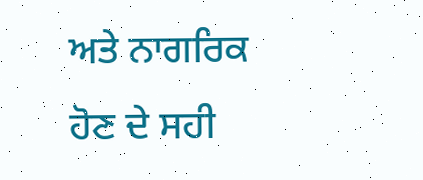ਅਤੇ ਨਾਗਰਿਕ ਹੋਣ ਦੇ ਸਹੀ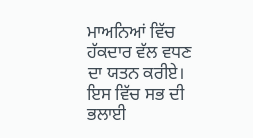ਮਾਅਨਿਆਂ ਵਿੱਚ ਹੱਕਦਾਰ ਵੱਲ ਵਧਣ ਦਾ ਯਤਨ ਕਰੀਏ। ਇਸ ਵਿੱਚ ਸਭ ਦੀ ਭਲਾਈ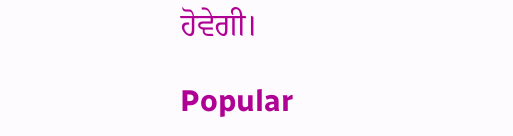ਹੋਵੇਗੀ।

Popular